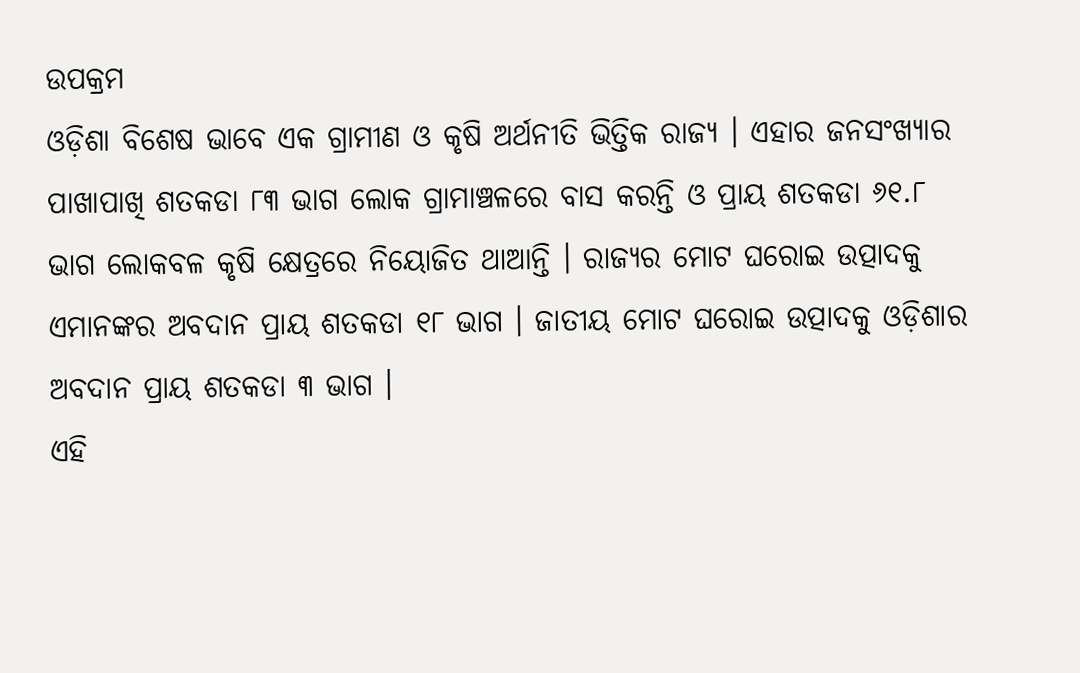ଉପକ୍ରମ
ଓଡ଼ିଶା ବିଶେଷ ଭାବେ ଏକ ଗ୍ରାମୀଣ ଓ କୃଷି ଅର୍ଥନୀତି ଭିତ୍ତିକ ରାଜ୍ୟ । ଏହାର ଜନସଂଖ୍ୟାର ପାଖାପାଖି ଶତକଡା ୮୩ ଭାଗ ଲୋକ ଗ୍ରାମାଞ୍ଚଳରେ ବାସ କରନ୍ତି ଓ ପ୍ରାୟ ଶତକଡା ୬୧.୮ ଭାଗ ଲୋକବଳ କୃଷି କ୍ଷେତ୍ରରେ ନିୟୋଜିତ ଥାଆନ୍ତି । ରାଜ୍ୟର ମୋଟ ଘରୋଇ ଉତ୍ପାଦକୁ ଏମାନଙ୍କର ଅବଦାନ ପ୍ରାୟ ଶତକଡା ୧୮ ଭାଗ । ଜାତୀୟ ମୋଟ ଘରୋଇ ଉତ୍ପାଦକୁ ଓଡ଼ିଶାର ଅବଦାନ ପ୍ରାୟ ଶତକଡା ୩ ଭାଗ ।
ଏହି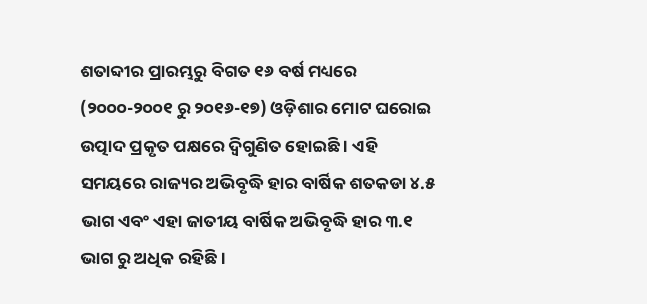ଶତାବ୍ଦୀର ପ୍ରାରମ୍ଭରୁ ବିଗତ ୧୬ ବର୍ଷ ମଧ୍ୟରେ (୨୦୦୦-୨୦୦୧ ରୁ ୨୦୧୬-୧୭) ଓଡ଼ିଶାର ମୋଟ ଘରୋଇ ଉତ୍ପାଦ ପ୍ରକୃତ ପକ୍ଷରେ ଦ୍ୱିଗୁଣିତ ହୋଇଛି । ଏହି ସମୟରେ ରାଜ୍ୟର ଅଭିବୃଦ୍ଧି ହାର ବାର୍ଷିକ ଶତକଡା ୪.୫ ଭାଗ ଏବଂ ଏହା ଜାତୀୟ ବାର୍ଷିକ ଅଭିବୃଦ୍ଧି ହାର ୩.୧ ଭାଗ ରୁ ଅଧିକ ରହିଛି ।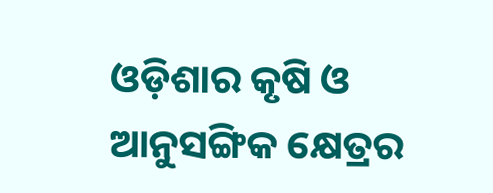ଓଡ଼ିଶାର କୃଷି ଓ ଆନୁସଙ୍ଗିକ କ୍ଷେତ୍ରର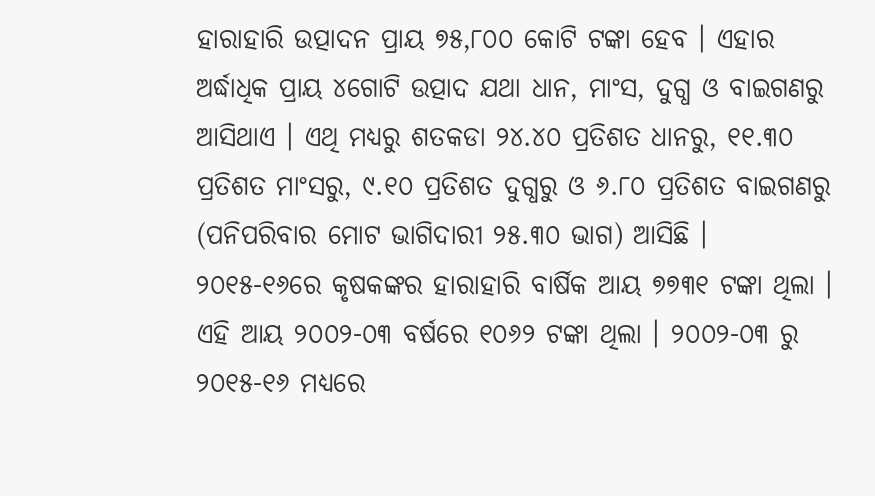ହାରାହାରି ଉତ୍ପାଦନ ପ୍ରାୟ ୭୫,୮୦୦ କୋଟି ଟଙ୍କା ହେବ । ଏହାର ଅର୍ଦ୍ଧାଧିକ ପ୍ରାୟ ୪ଗୋଟି ଉତ୍ପାଦ ଯଥା ଧାନ, ମାଂସ, ଦୁଗ୍ଧ ଓ ବାଇଗଣରୁ ଆସିଥାଏ । ଏଥି ମଧ୍ୟରୁ ଶତକଡା ୨୪.୪୦ ପ୍ରତିଶତ ଧାନରୁ, ୧୧.୩୦ ପ୍ରତିଶତ ମାଂସରୁ, ୯.୧୦ ପ୍ରତିଶତ ଦୁଗ୍ଧରୁ ଓ ୬.୮୦ ପ୍ରତିଶତ ବାଇଗଣରୁ (ପନିପରିବାର ମୋଟ ଭାଗିଦାରୀ ୨୫.୩୦ ଭାଗ) ଆସିଛି ।
୨୦୧୫-୧୬ରେ କୃଷକଙ୍କର ହାରାହାରି ବାର୍ଷିକ ଆୟ ୭୭୩୧ ଟଙ୍କା ଥିଲା । ଏହି ଆୟ ୨୦୦୨-୦୩ ବର୍ଷରେ ୧୦୬୨ ଟଙ୍କା ଥିଲା । ୨୦୦୨-୦୩ ରୁ ୨୦୧୫-୧୬ ମଧ୍ୟରେ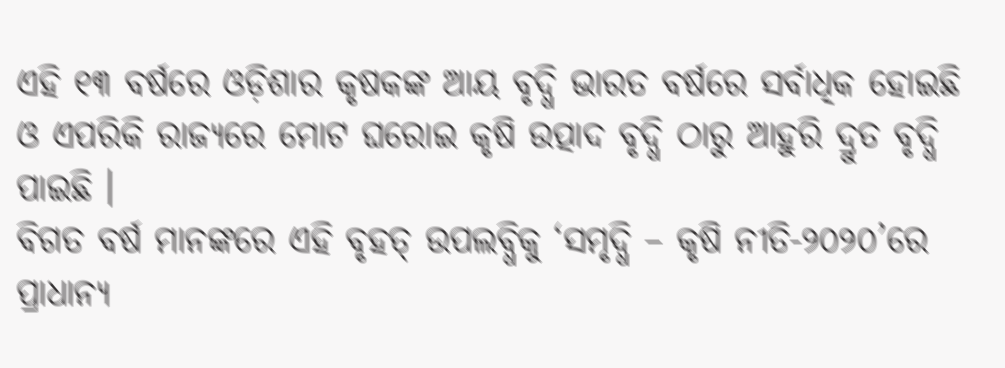ଏହି ୧୩ ବର୍ଷରେ ଓଡ଼ିଶାର କୃଷକଙ୍କ ଆୟ ବୃଦ୍ଧି ଭାରତ ବର୍ଷରେ ସର୍ବାଧିକ ହୋଇଛି ଓ ଏପରିକି ରାଜ୍ୟରେ ମୋଟ ଘରୋଇ କୃଷି ଉତ୍ପାଦ ବୃଦ୍ଧି ଠାରୁ ଆହୁରି ଦ୍ରୁତ ବୃଦ୍ଧି ପାଇଛି ।
ବିଗତ ବର୍ଷ ମାନଙ୍କରେ ଏହି ବୃହତ୍ ଉପଲବ୍ଧିକୁ ‘ସମୃଦ୍ଧି – କୃଷି ନୀତି-୨୦୨୦’ରେ ପ୍ରାଧାନ୍ୟ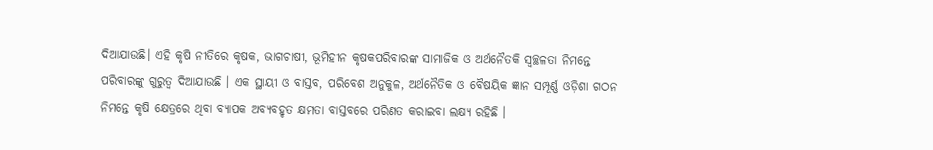ଦିଆଯାଉଛି। ଏହି କୃଷି ନୀତିରେ କୃଷକ, ଭାଗଚାଷୀ, ଭୂମିହୀନ କୃଷକପରିବାରଙ୍କ ସାମାଜିକ ଓ ଅର୍ଥନୈତକି ସ୍ୱଚ୍ଛଳତା ନିମନ୍ତେ ପରିବାରଙ୍କୁ ଗୁରୁତ୍ୱ ଦିଆଯାଉଛି । ଏକ ସ୍ଥାୟୀ ଓ ବାସ୍ତବ, ପରିବେଶ ଅନୁକୁଳ, ଅର୍ଥନୈତିକ ଓ ବୈଷୟିକ ଜ୍ଞାନ ସମ୍ପୂର୍ଣ୍ଣ ଓଡ଼ିଶା ଗଠନ ନିମନ୍ତେ କୃଷି କ୍ଷେତ୍ରରେ ଥିବା ବ୍ୟାପକ ଅବ୍ୟବହୃତ କ୍ଷମତା ବାସ୍ତବରେ ପରିଣତ କରାଇବା ଲକ୍ଷ୍ୟ ରହିଛି ।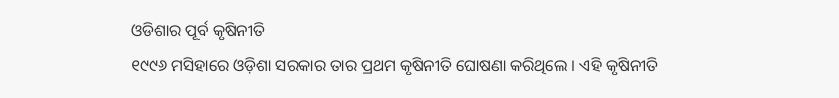ଓଡିଶାର ପୂର୍ବ କୃଷିନୀତି
୧୯୯୬ ମସିହାରେ ଓଡ଼ିଶା ସରକାର ତାର ପ୍ରଥମ କୃଷିନୀତି ଘୋଷଣା କରିଥିଲେ । ଏହି କୃଷିନୀତି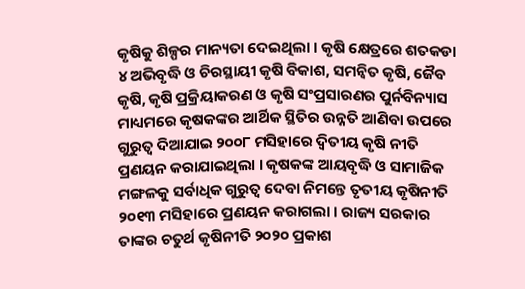କୃଷିକୁ ଶିଳ୍ପର ମାନ୍ୟତା ଦେଇଥିଲା । କୃଷି କ୍ଷେତ୍ରରେ ଶତକଡା ୪ ଅଭିବୃଦ୍ଧି ଓ ଚିରସ୍ଥାୟୀ କୃଷି ବିକାଶ, ସମନ୍ୱିତ କୃଷି, ଜୈବ କୃଷି, କୃଷି ପ୍ରକ୍ରିୟାକରଣ ଓ କୃଷି ସଂପ୍ରସାରଣର ପୁର୍ନବିନ୍ୟାସ ମାଧ୍ୟମରେ କୃଷକଙ୍କର ଆର୍ଥିକ ସ୍ଥିତିର ଉନ୍ନତି ଆଣିବା ଉପରେ ଗୁରୁତ୍ୱ ଦିଆଯାଇ ୨୦୦୮ ମସିହାରେ ଦ୍ୱିତୀୟ କୃଷି ନୀତି ପ୍ରଣୟନ କରାଯାଇଥିଲା । କୃଷକଙ୍କ ଆୟବୃଦ୍ଧି ଓ ସାମାଜିକ ମଙ୍ଗଳକୁ ସର୍ବାଧିକ ଗୁରୁତ୍ୱ ଦେବା ନିମନ୍ତେ ତୃତୀୟ କୃଷିନୀତି ୨୦୧୩ ମସିହାରେ ପ୍ରଣୟନ କରାଗଲା । ରାଜ୍ୟ ସରକାର ତାଙ୍କର ଚତୁର୍ଥ କୃଷିନୀତି ୨୦୨୦ ପ୍ରକାଶ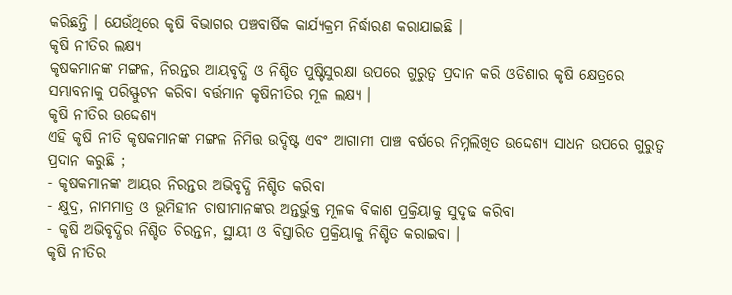କରିଛନ୍ତି । ଯେଉଁଥିରେ କୃଷି ବିଭାଗର ପଞ୍ଚବାର୍ଷିକ କାର୍ଯ୍ୟକ୍ରମ ନିର୍ଦ୍ଧାରଣ କରାଯାଇଛି ।
କୃଷି ନୀତିର ଲକ୍ଷ୍ୟ
କୃଷକମାନଙ୍କ ମଙ୍ଗଳ, ନିରନ୍ତର ଆୟବୃଦ୍ଧି ଓ ନିଶ୍ଚିତ ପୁଷ୍ଟିସୁରକ୍ଷା ଉପରେ ଗୁରୁତ୍ୱ ପ୍ରଦାନ କରି ଓଡିଶାର କୃଷି କ୍ଷେତ୍ରରେ ସମ୍ଭାବନାକୁ ପରିସ୍ଫୁଟନ କରିବା ବର୍ତ୍ତମାନ କୃଷିନୀତିର ମୂଳ ଲକ୍ଷ୍ୟ ।
କୃଷି ନୀତିର ଉଦ୍ଦେଶ୍ୟ
ଏହି କୃଷି ନୀତି କୃଷକମାନଙ୍କ ମଙ୍ଗଳ ନିମିତ୍ତ ଉଦ୍ଦିଷ୍ଟ ଏବଂ ଆଗାମୀ ପାଞ୍ଚ ବର୍ଷରେ ନିମ୍ନଲିଖିତ ଉଦ୍ଦେଶ୍ୟ ସାଧନ ଉପରେ ଗୁରୁତ୍ୱ ପ୍ରଦାନ କରୁଛି ;
- କୃଷକମାନଙ୍କ ଆୟର ନିରନ୍ତର ଅଭିବୃଦ୍ଧି ନିଶ୍ଚିତ କରିବା
- କ୍ଷୁଦ୍ର, ନାମମାତ୍ର ଓ ଭୂମିହୀନ ଚାଷୀମାନଙ୍କର ଅନ୍ତର୍ଭୁକ୍ତ ମୂଳକ ବିକାଶ ପ୍ରକ୍ରିୟାକୁ ସୁଦୃଢ କରିବା
- କୃଷି ଅଭିବୃଦ୍ଧିର ନିଶ୍ଚିତ ଚିରନ୍ତନ, ସ୍ଥାୟୀ ଓ ବିସ୍ତାରିତ ପ୍ରକ୍ରିୟାକୁ ନିଶ୍ଚିତ କରାଇବା ।
କୃଷି ନୀତିର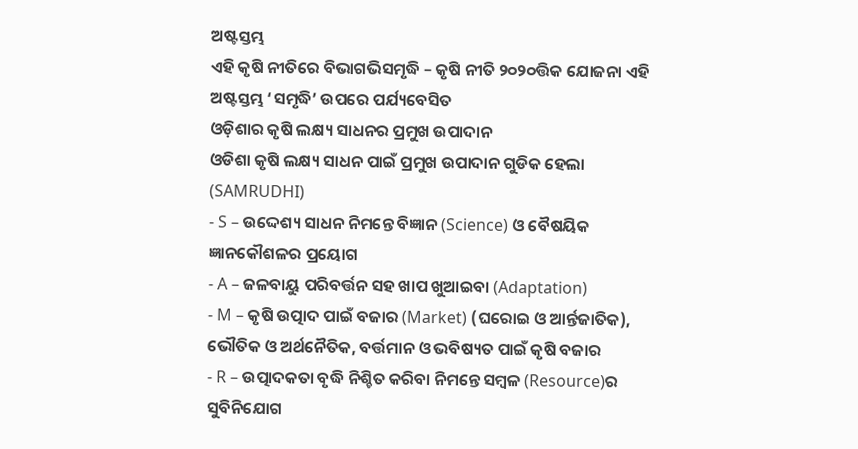ଅଷ୍ଟସ୍ତମ୍ଭ
ଏହି କୃଷି ନୀତିରେ ବିଭାଗଭିସମୃଦ୍ଧି – କୃଷି ନୀତି ୨୦୨୦ତ୍ତିକ ଯୋଜନା ଏହି ଅଷ୍ଟସ୍ତମ୍ଭ ‘ସମୃଦ୍ଧି’ ଉପରେ ପର୍ଯ୍ୟବେସିତ
ଓଡ଼ିଶାର କୃଷି ଲକ୍ଷ୍ୟ ସାଧନର ପ୍ରମୁଖ ଉପାଦାନ
ଓଡିଶା କୃଷି ଲକ୍ଷ୍ୟ ସାଧନ ପାଇଁ ପ୍ରମୁଖ ଉପାଦାନ ଗୁଡିକ ହେଲା (SAMRUDHI)
- S – ଉଦ୍ଦେଶ୍ୟ ସାଧନ ନିମନ୍ତେ ବିଜ୍ଞାନ (Science) ଓ ବୈଷୟିକ ଜ୍ଞାନକୌଶଳର ପ୍ରୟୋଗ
- A – ଜଳବାୟୁ ପରିବର୍ତ୍ତନ ସହ ଖାପ ଖୁଆଇବା (Adaptation)
- M – କୃଷି ଉତ୍ପାଦ ପାଇଁ ବଜାର (Market) (ଘରୋଇ ଓ ଆର୍ନ୍ତଜାତିକ), ଭୌତିକ ଓ ଅର୍ଥନୈତିକ, ବର୍ତ୍ତମାନ ଓ ଭବିଷ୍ୟତ ପାଇଁ କୃଷି ବଜାର
- R – ଉତ୍ପାଦକତା ବୃଦ୍ଧି ନିଶ୍ଚିତ କରିବା ନିମନ୍ତେ ସମ୍ବଳ (Resource)ର ସୁବିନିଯୋଗ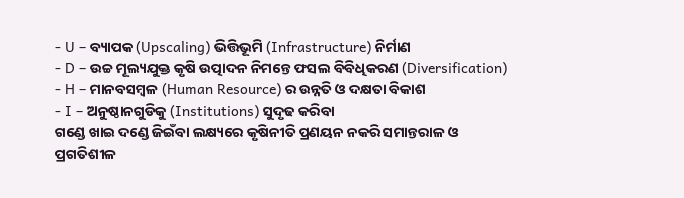- U – ବ୍ୟାପକ (Upscaling) ଭିତ୍ତିଭୂମି (Infrastructure) ନିର୍ମାଣ
- D – ଉଚ୍ଚ ମୂଲ୍ୟଯୁକ୍ତ କୃଷି ଉତ୍ପାଦନ ନିମନ୍ତେ ଫସଲ ବିବିଧିକରଣ (Diversification)
- H – ମାନବସମ୍ବଳ (Human Resource) ର ଉନ୍ନତି ଓ ଦକ୍ଷତା ବିକାଶ
- I – ଅନୁଷ୍ଠାନଗୁଡିକୁ (Institutions) ସୁଦୃଢ କରିବା
ଗଣ୍ଡେ ଖାଇ ଦଣ୍ଡେ ଜିଇଁବା ଲକ୍ଷ୍ୟରେ କୃଷିନୀତି ପ୍ରଣୟନ ନକରି ସମାନ୍ତରାଳ ଓ ପ୍ରଗତିଶୀଳ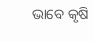ଭାବେ କୃଷି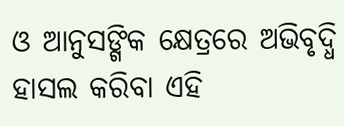ଓ ଆନୁସଙ୍ଗିକ କ୍ଷେତ୍ରରେ ଅଭିବୃଦ୍ଧି ହାସଲ କରିବା ଏହି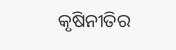କୃଷିନୀତିର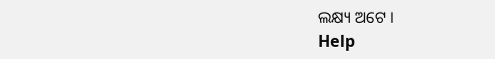ଲକ୍ଷ୍ୟ ଅଟେ ।
Help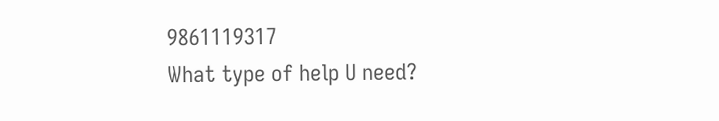9861119317
What type of help U need?